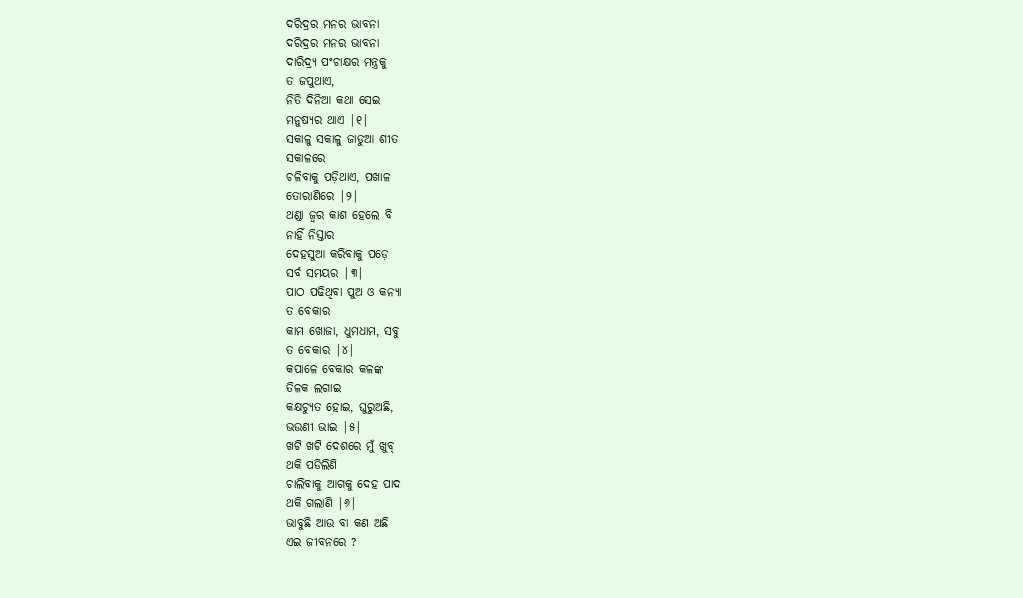ଦରିଦ୍ରର ମନର ଭାବନା
ଦରିଦ୍ରର ମନର ଭାବନା
ଦାରିଦ୍ର୍ୟ ପଂଚାକ୍ଷର ମନ୍ତ୍ରକୁ
ତ ଜପୁଥାଏ,
ନିତି ଦିନିଆ କଥା ସେଇ
ମନୁଷ୍ୟର ଥାଏ |୧|
ସକାଳୁ ସକାଳୁ ଜାଡୁଆ ଶୀତ
ସକାଳରେ
ଚଳିବାକୁ ପଡ଼ିଥାଏ, ପଖାଳ
ତୋରାଣିରେ |୨|
ଥଣ୍ଡା ଜ୍ଵର କାଶ ହେଲେ ବି
ନାହିଁ ନିସ୍ତାର
ଦେହସୁଆ କରିବାକୁ ପଡ଼େ
ସର୍ବ ସମୟର |୩|
ପାଠ ପଢିଥିବା ପୁଅ ଓ କନ୍ୟା
ତ ବେକାର
କାମ ଖୋଜା, ଧୁମଧାମ, ସବୁ
ତ ବେକାର |୪|
କପାଳେ ବେକାର କଳଙ୍କ
ତିଳକ ଲଗାଇ
କକ୍ଷଚ୍ୟୁତ ହୋଇ, ଘୁରୁଅଛି,
ଭଉଣୀ ଭାଇ |୫|
ଖଟି ଖଟି ଦେଶରେ ମୁଁ ଖୁବ୍
ଥକି ପଡିଲିଣି
ଚାଲିବାକୁ ଆଗକୁ ଦେହ ପାଦ
ଥକି ଗଲାଣି |୬|
ଭାବୁଛି ଆଉ ବା କଣ ଅଛି
ଏଇ ଜୀବନରେ ?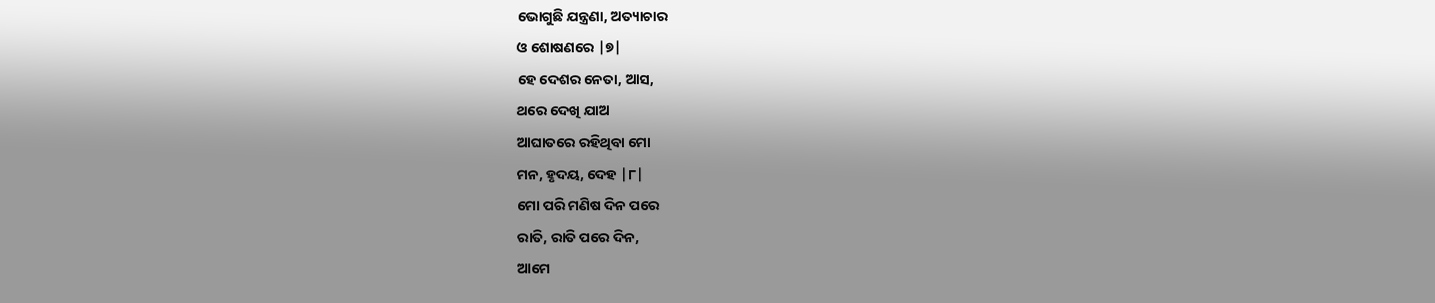ଭୋଗୁଛି ଯନ୍ତ୍ରଣା, ଅତ୍ୟାଚାର
ଓ ଶୋଷଣରେ |୭|
ହେ ଦେଶର ନେତା, ଆସ,
ଥରେ ଦେଖି ଯାଅ
ଆଘାତରେ ରହିଥିବା ମୋ
ମନ, ହୃଦୟ, ଦେହ |୮|
ମୋ ପରି ମଣିଷ ଦିନ ପରେ
ରାତି, ରାତି ପରେ ଦିନ,
ଆମେ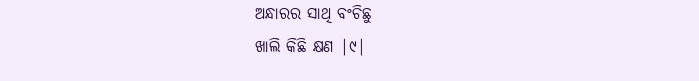ଅନ୍ଧାରର ସାଥି ବଂଚିଛୁ
ଖାଲି କିଛି କ୍ଷଣ |୯|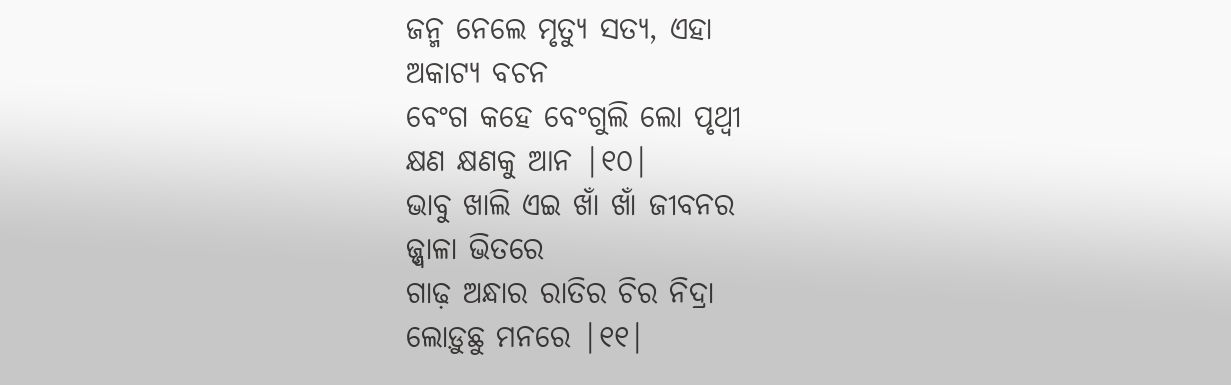ଜନ୍ମ ନେଲେ ମୃତ୍ୟୁ ସତ୍ୟ, ଏହା
ଅକାଟ୍ୟ ବଚନ
ବେଂଗ କହେ ବେଂଗୁଲି ଲୋ ପୃଥ୍ବୀ
କ୍ଷଣ କ୍ଷଣକୁ ଆନ |୧୦|
ଭାବୁ ଖାଲି ଏଇ ଖାଁ ଖାଁ ଜୀବନର
ଜ୍ଜ୍ୱାଳା ଭିତରେ
ଗାଢ଼ ଅନ୍ଧାର ରାତିର ଚିର ନିଦ୍ରା
ଲୋଡ଼ୁଛୁ ମନରେ |୧୧|